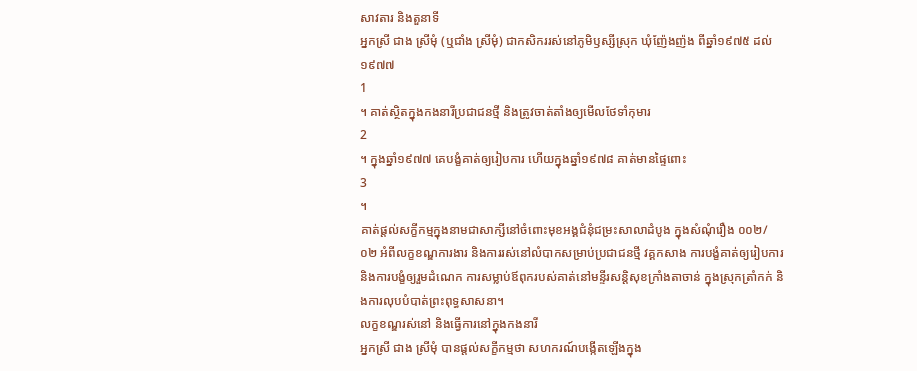សាវតារ និងតួនាទី
អ្នកស្រី ជាង ស្រីមុំ (ឬជាំង ស្រីមុំ) ជាកសិកររស់នៅភូមិឫស្សីស្រុក ឃុំញ៉ែងញ៉ង ពីឆ្នាំ១៩៧៥ ដល់ ១៩៧៧
1
។ គាត់ស្ថិតក្នុងកងនារីប្រជាជនថ្មី និងត្រូវចាត់តាំងឲ្យមើលថែទាំកុមារ
2
។ ក្នុងឆ្នាំ១៩៧៧ គេបង្ខំគាត់ឲ្យរៀបការ ហើយក្នុងឆ្នាំ១៩៧៨ គាត់មានផ្ទៃពោះ
3
។
គាត់ផ្តល់សក្ខីកម្មក្នុងនាមជាសាក្សីនៅចំពោះមុខអង្គជំនុំជម្រះសាលាដំបូង ក្នុងសំណុំរឿង ០០២/០២ អំពីលក្ខខណ្ឌការងារ និងការរស់នៅលំបាកសម្រាប់ប្រជាជនថ្មី វគ្គកសាង ការបង្ខំគាត់ឲ្យរៀបការ និងការបង្ខំឲ្យរួមដំណេក ការសម្លាប់ឪពុករបស់គាត់នៅមន្ទីរសន្តិសុខក្រាំងតាចាន់ ក្នុងស្រុកត្រាំកក់ និងការលុបបំបាត់ព្រះពុទ្ធសាសនា។
លក្ខខណ្ឌរស់នៅ និងធ្វើការនៅក្នុងកងនារី
អ្នកស្រី ជាង ស្រីមុំ បានផ្តល់សក្ខីកម្មថា សហករណ៍បង្កើតឡើងក្នុង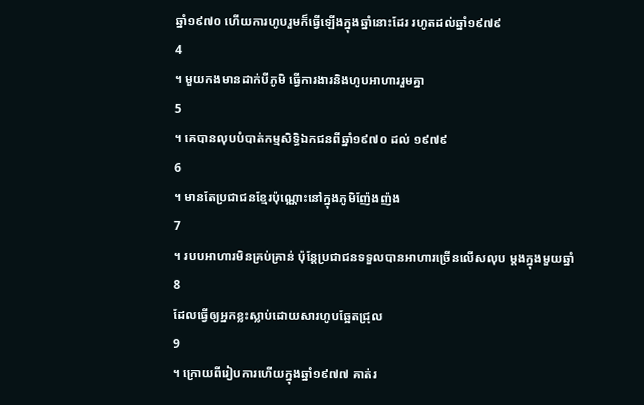ឆ្នាំ១៩៧០ ហើយការហូបរួមក៏ធ្វើឡើងក្នុងឆ្នាំនោះដែរ រហូតដល់ឆ្នាំ១៩៧៩
4
។ មួយកងមានដាក់បីភូមិ ធ្វើការងារនិងហូបអាហាររួមគ្នា
5
។ គេបានលុបបំបាត់កម្មសិទ្ធិឯកជនពីឆ្នាំ១៩៧០ ដល់ ១៩៧៩
6
។ មានតែប្រជាជនខ្មែរប៉ុណ្ណោះនៅក្នុងភូមិញ៉ែងញ៉ង
7
។ របបអាហារមិនគ្រប់គ្រាន់ ប៉ុន្តែប្រជាជនទទួលបានអាហារច្រើនលើសលុប ម្តងក្នុងមួយឆ្នាំ
8
ដែលធ្វើឲ្យអ្នកខ្លះស្លាប់ដោយសារហូបឆ្អែតជ្រុល
9
។ ក្រោយពីរៀបការហើយក្នុងឆ្នាំ១៩៧៧ គាត់រ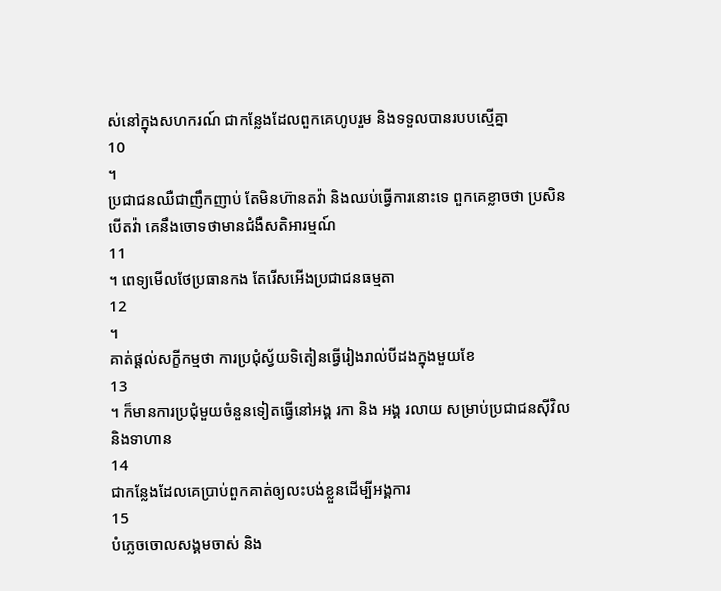ស់នៅក្នុងសហករណ៍ ជាកន្លែងដែលពួកគេហូបរួម និងទទួលបានរបបស្មើគ្នា
10
។
ប្រជាជនឈឺជាញឹកញាប់ តែមិនហ៊ានតវ៉ា និងឈប់ធ្វើការនោះទេ ពួកគេខ្លាចថា ប្រសិនបើតវ៉ា គេនឹងចោទថាមានជំងឺសតិអារម្មណ៍
11
។ ពេទ្យមើលថែប្រធានកង តែរើសអើងប្រជាជនធម្មតា
12
។
គាត់ផ្តល់សក្ខីកម្មថា ការប្រជុំស្វ័យទិតៀនធ្វើរៀងរាល់បីដងក្នុងមួយខែ
13
។ ក៏មានការប្រជុំមួយចំនួនទៀតធ្វើនៅអង្គ រកា និង អង្គ រលាយ សម្រាប់ប្រជាជនស៊ីវិល និងទាហាន
14
ជាកន្លែងដែលគេប្រាប់ពួកគាត់ឲ្យលះបង់ខ្លួនដើម្បីអង្គការ
15
បំភ្លេចចោលសង្គមចាស់ និង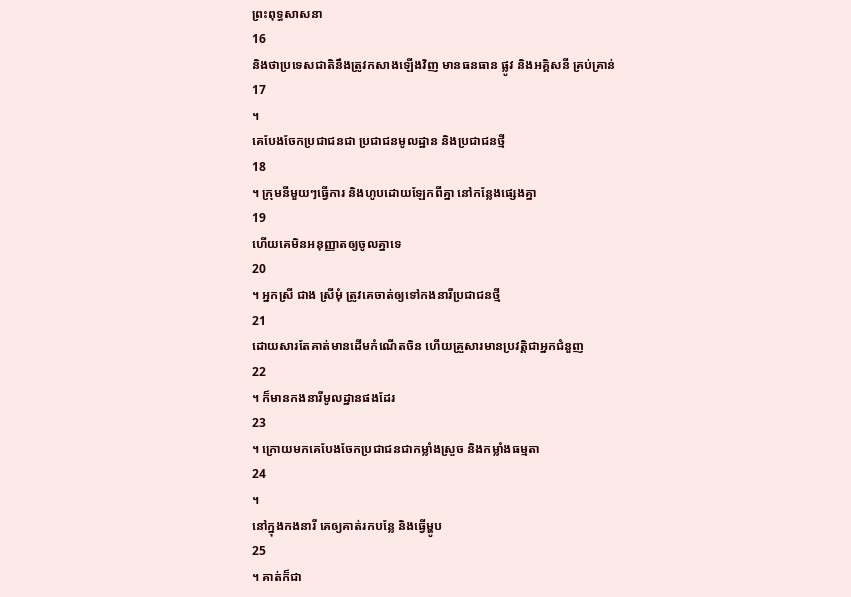ព្រះពុទ្ធសាសនា
16
និងថាប្រទេសជាតិនឹងត្រូវកសាងឡើងវិញ មានធនធាន ផ្លូវ និងអគ្គិសនី គ្រប់គ្រាន់
17
។
គេបែងចែកប្រជាជនជា ប្រជាជនមូលដ្ឋាន និងប្រជាជនថ្មី
18
។ ក្រុមនីមួយៗធ្វើការ និងហូបដោយឡែកពីគ្នា នៅកន្លែងផ្សេងគ្នា
19
ហើយគេមិនអនុញ្ញាតឲ្យចូលគ្នាទេ
20
។ អ្នកស្រី ជាង ស្រីមុំ ត្រូវគេចាត់ឲ្យទៅកងនារីប្រជាជនថ្មី
21
ដោយសារតែគាត់មានដើមកំណើតចិន ហើយគ្រួសារមានប្រវត្តិជាអ្នកជំនួញ
22
។ ក៏មានកងនារីមូលដ្ឋានផងដែរ
23
។ ក្រោយមកគេបែងចែកប្រជាជនជាកម្លាំងស្រួច និងកម្លាំងធម្មតា
24
។
នៅក្នុងកងនារី គេឲ្យគាត់រកបន្លែ និងធ្វើម្ហូប
25
។ គាត់ក៏ជា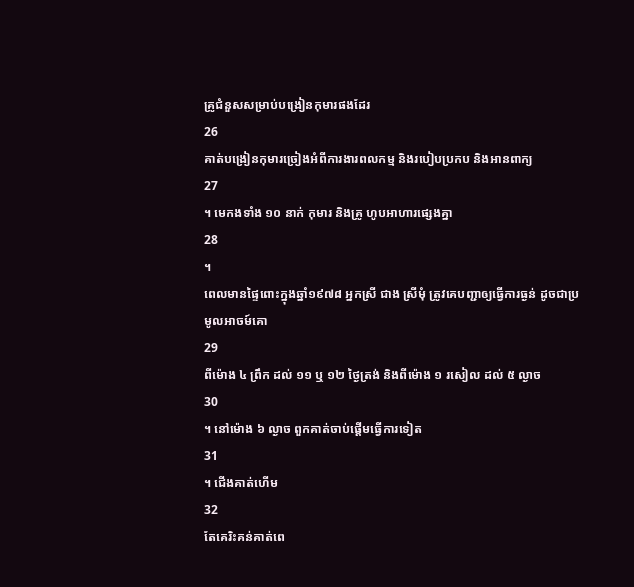គ្រូជំនួសសម្រាប់បង្រៀនកុមារផងដែរ
26
គាត់បង្រៀនកុមារច្រៀងអំពីការងារពលកម្ម និងរបៀបប្រកប និងអានពាក្យ
27
។ មេកងទាំង ១០ នាក់ កុមារ និងគ្រូ ហូបអាហារផ្សេងគ្នា
28
។
ពេលមានផ្ទៃពោះក្នុងឆ្នាំ១៩៧៨ អ្នកស្រី ជាង ស្រីមុំ ត្រូវគេបញ្ជាឲ្យធ្វើការធ្ងន់ ដូចជាប្រមូលអាចម៍គោ
29
ពីម៉ោង ៤ ព្រឹក ដល់ ១១ ឬ ១២ ថ្ងៃត្រង់ និងពីម៉ោង ១ រសៀល ដល់ ៥ ល្ងាច
30
។ នៅម៉ោង ៦ ល្ងាច ពួកគាត់ចាប់ផ្តើមធ្វើការទៀត
31
។ ជើងគាត់ហើម
32
តែគេរិះគន់គាត់ពេ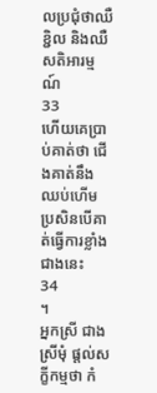លប្រជុំថាឈឺ ខ្ជិល និងឈឺសតិអារម្មណ៍
33
ហើយគេប្រាប់គាត់ថា ជើងគាត់នឹងឈប់ហើម ប្រសិនបើគាត់ធ្វើការខ្លាំងជាងនេះ
34
។
អ្នកស្រី ជាង ស្រីមុំ ផ្តល់សក្ខីកម្មថា កំ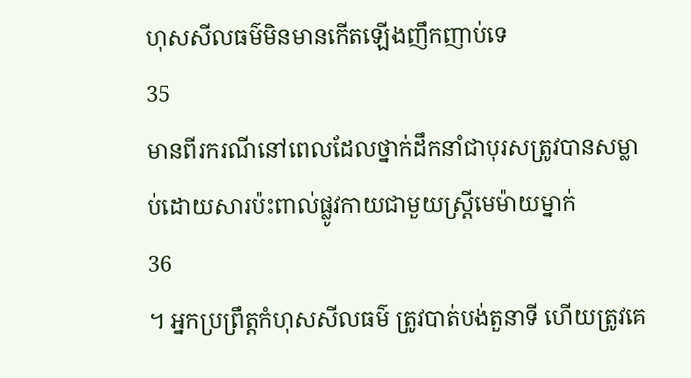ហុសសីលធម៌មិនមានកើតឡើងញឹកញាប់ទេ
35
មានពីរករណីនៅពេលដែលថ្នាក់ដឹកនាំជាបុរសត្រូវបានសម្លាប់ដោយសារប៉ះពាល់ផ្លូវកាយជាមួយស្តី្រមេម៉ាយម្នាក់
36
។ អ្នកប្រព្រឹត្តកំហុសសីលធម៌ ត្រូវបាត់បង់តួនាទី ហើយត្រូវគេ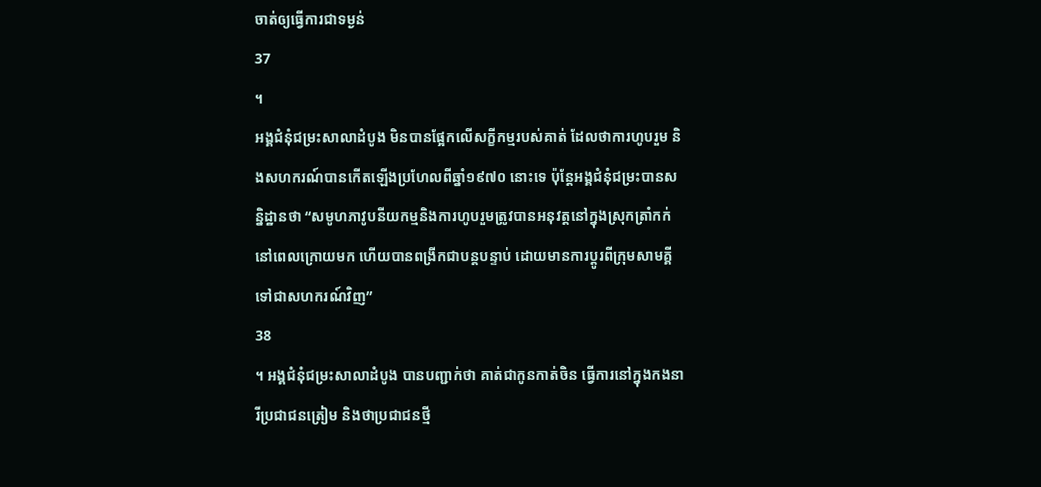ចាត់ឲ្យធ្វើការជាទម្ងន់
37
។
អង្គជំនុំជម្រះសាលាដំបូង មិនបានផ្អែកលើសក្ខីកម្មរបស់គាត់ ដែលថាការហូបរួម និងសហករណ៍បានកើតឡើងប្រហែលពីឆ្នាំ១៩៧០ នោះទេ ប៉ុន្តែអង្គជំនុំជម្រះបានសន្និដ្ឋានថា “សមូហភាវូបនីយកម្មនិងការហូបរួមត្រូវបានអនុវត្តនៅក្នុងស្រុកត្រាំកក់នៅពេលក្រោយមក ហើយបានពង្រីកជាបន្តបន្ទាប់ ដោយមានការប្តូរពីក្រុមសាមគ្គីទៅជាសហករណ៍វិញ”
38
។ អង្គជំនុំជម្រះសាលាដំបូង បានបញ្ជាក់ថា គាត់ជាកូនកាត់ចិន ធ្វើការនៅក្នុងកងនារីប្រជាជនត្រៀម និងថាប្រជាជនថ្មី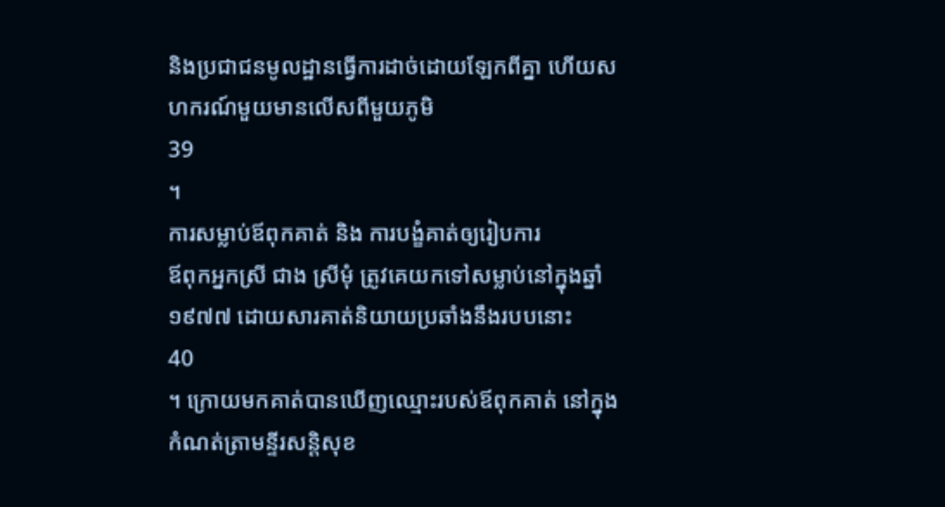និងប្រជាជនមូលដ្ឋានធ្វើការដាច់ដោយឡែកពីគ្នា ហើយសហករណ៍មួយមានលើសពីមួយភូមិ
39
។
ការសម្លាប់ឪពុកគាត់ និង ការបង្ខំគាត់ឲ្យរៀបការ
ឪពុកអ្នកស្រី ជាង ស្រីមុំ ត្រូវគេយកទៅសម្លាប់នៅក្នុងឆ្នាំ១៩៧៧ ដោយសារគាត់និយាយប្រឆាំងនឹងរបបនោះ
40
។ ក្រោយមកគាត់បានឃើញឈ្មោះរបស់ឪពុកគាត់ នៅក្នុងកំណត់ត្រាមន្ទីរសន្តិសុខ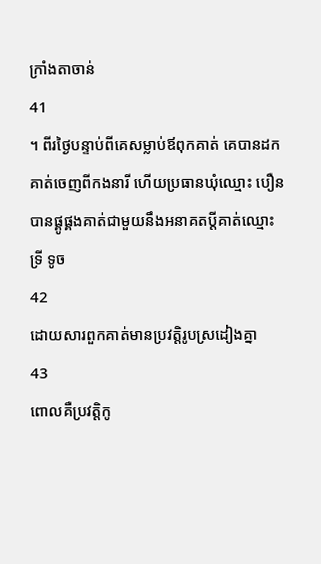ក្រាំងតាចាន់
41
។ ពីរថ្ងៃបន្ទាប់ពីគេសម្លាប់ឪពុកគាត់ គេបានដកគាត់ចេញពីកងនារី ហើយប្រធានឃុំឈ្មោះ បឿន បានផ្គូផ្គងគាត់ជាមួយនឹងអនាគតប្តីគាត់ឈ្មោះ ទ្រី ទូច
42
ដោយសារពួកគាត់មានប្រវត្តិរូបស្រដៀងគ្នា
43
ពោលគឺប្រវត្តិកូ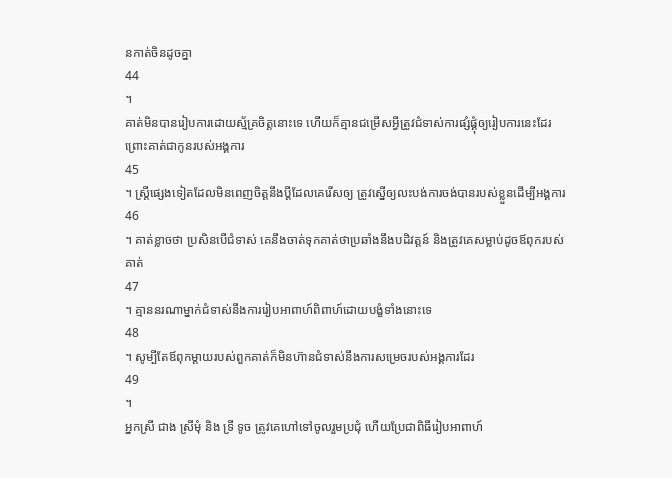នកាត់ចិនដូចគ្នា
44
។
គាត់មិនបានរៀបការដោយស្ម័គ្រចិត្តនោះទេ ហើយក៏គ្មានជម្រើសអ្វីត្រូវជំទាស់ការផ្សំផ្គុំឲ្យរៀបការនេះដែរ ព្រោះគាត់ជាកូនរបស់អង្គការ
45
។ ស្រ្តីផ្សេងទៀតដែលមិនពេញចិត្តនឹងប្តីដែលគេរើសឲ្យ ត្រូវស្នើឲ្យលះបង់ការចង់បានរបស់ខ្លួនដើម្បីអង្គការ
46
។ គាត់ខ្លាចថា ប្រសិនបើជំទាស់ គេនឹងចាត់ទុកគាត់ថាប្រឆាំងនឹងបដិវត្តន៍ និងត្រូវគេសម្លាប់ដូចឪពុករបស់គាត់
47
។ គ្មាននរណាម្នាក់ជំទាស់នឹងការរៀបអាពាហ៍ពិពាហ៍ដោយបង្ខំទាំងនោះទេ
48
។ សូម្បីតែឪពុកម្តាយរបស់ពួកគាត់ក៏មិនហ៊ានជំទាស់នឹងការសម្រេចរបស់អង្គការដែរ
49
។
អ្នកស្រី ជាង ស្រីមុំ និង ទ្រី ទូច ត្រូវគេហៅទៅចូលរួមប្រជុំ ហើយប្រែជាពិធីរៀបអាពាហ៍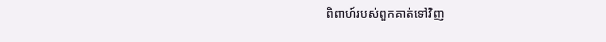ពិពាហ៍របស់ពួកគាត់ទៅវិញ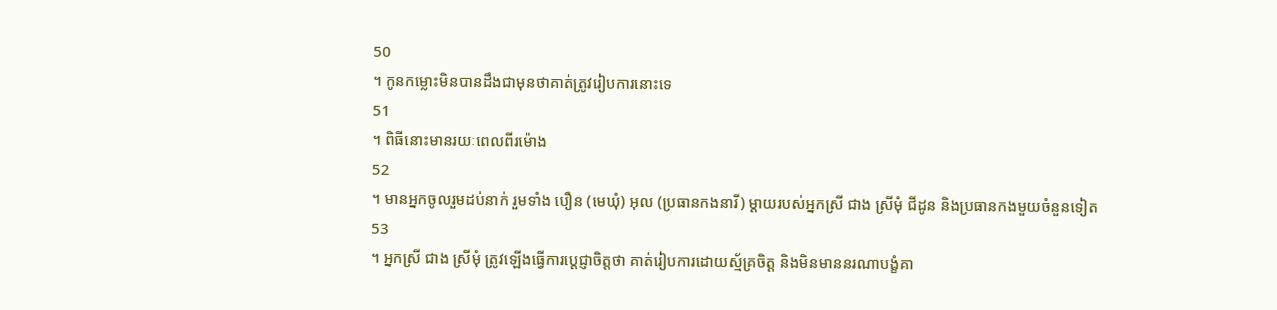50
។ កូនកម្លោះមិនបានដឹងជាមុនថាគាត់ត្រូវរៀបការនោះទេ
51
។ ពិធីនោះមានរយៈពេលពីរម៉ោង
52
។ មានអ្នកចូលរួមដប់នាក់ រួមទាំង បឿន (មេឃុំ) អុល (ប្រធានកងនារី) ម្តាយរបស់អ្នកស្រី ជាង ស្រីមុំ ជីដូន និងប្រធានកងមួយចំនួនទៀត
53
។ អ្នកស្រី ជាង ស្រីមុំ ត្រូវឡើងធ្វើការប្តេជ្ញាចិត្តថា គាត់រៀបការដោយស្ម័គ្រចិត្ត និងមិនមាននរណាបង្ខំគា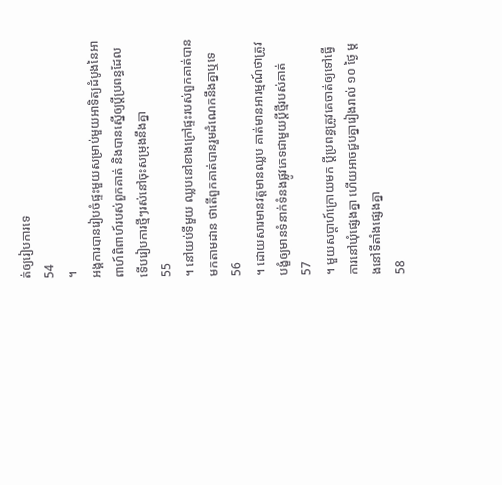ត់ឲ្យរៀបការទេ
54
។
អង្គការបានរៀបចំផ្ទះមួយសម្រាប់មួយអាទិត្យដំបូងនៃអាពាហ៍ពិពាហ៍របស់ពួកគាត់ និងបានស្នើឲ្យប្តីប្រពន្ធដែលទើបរៀបការថ្មីៗរស់នៅចុះសម្រុងនឹងគ្នា
55
។ នៅយប់ទីមួយ ឈ្លបនៅខាងក្រៅផ្ទះរបស់ពួកគាត់បានមកតាមដាន ថាតើពួកគាត់បានរួមដំណេកនឹងគ្នាឬទេ
56
។ ដោយសារមានវត្តមានឈ្លប គាត់មានអារម្មណ៍ថាត្រូវបង្ខំឲ្យមានទំនាក់ទំនងផ្លូវភេទជាមួយប្តីថ្មីរបស់គាត់
57
។ មួយសប្តាហ៍ក្រោយមក ប្តីប្រពន្ធត្រូវគេចាត់ឲ្យទៅធ្វើការនៅឃុំផ្សេងគ្នា ហើយអាចជួបគ្នារៀងរាល់ ១០ ថ្ងៃ ម្តងនៅទីតាំងផ្សេងគ្នា
58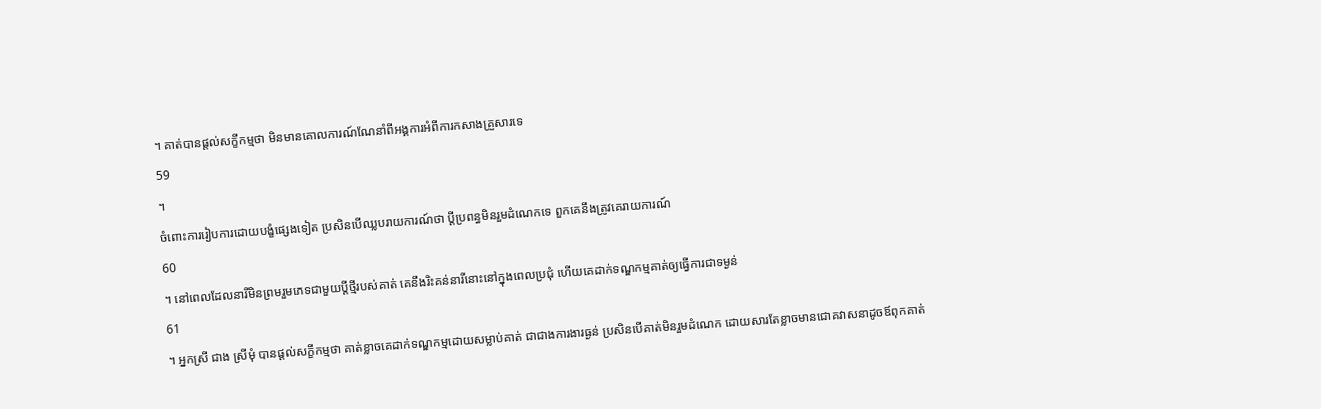។ គាត់បានផ្តល់សក្ខីកម្មថា មិនមានគោលការណ៍ណែនាំពីអង្គការអំពីការកសាងគ្រួសារទេ
59
។
ចំពោះការរៀបការដោយបង្ខំផ្សេងទៀត ប្រសិនបើឈ្លបរាយការណ៍ថា ប្តីប្រពន្ធមិនរួមដំណេកទេ ពួកគេនឹងត្រូវគេរាយការណ៍
60
។ នៅពេលដែលនារីមិនព្រមរួមភេទជាមួយប្តីថ្មីរបស់គាត់ គេនឹងរិះគន់នារីនោះនៅក្នុងពេលប្រជុំ ហើយគេដាក់ទណ្ឌកម្មគាត់ឲ្យធ្វើការជាទម្ងន់
61
។ អ្នកស្រី ជាង ស្រីមុំ បានផ្តល់សក្ខីកម្មថា គាត់ខ្លាចគេដាក់ទណ្ឌកម្មដោយសម្លាប់គាត់ ជាជាងការងារធ្ងន់ ប្រសិនបើគាត់មិនរួមដំណេក ដោយសារតែខ្លាចមានជោគវាសនាដូចឪពុកគាត់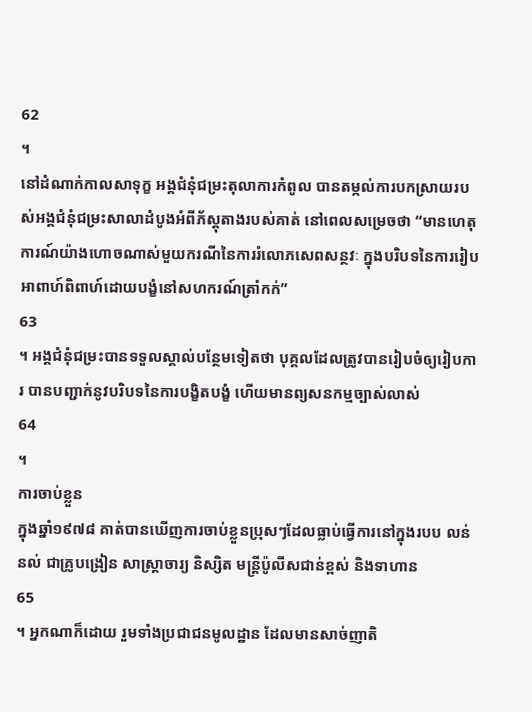62
។
នៅដំណាក់កាលសាទុក្ខ អង្គជំនុំជម្រះតុលាការកំពូល បានតម្កល់ការបកស្រាយរបស់អង្គជំនុំជម្រះសាលាដំបូងអំពីភ័ស្តុតាងរបស់គាត់ នៅពេលសម្រេចថា “មានហេតុការណ៍យ៉ាងហោចណាស់មួយករណីនៃការរំលោភសេពសន្ថវៈ ក្នុងបរិបទនៃការរៀបអាពាហ៍ពិពាហ៍ដោយបង្ខំនៅសហករណ៍ត្រាំកក់”
63
។ អង្គជំនុំជម្រះបានទទួលស្គាល់បន្ថែមទៀតថា បុគ្គលដែលត្រូវបានរៀបចំឲ្យរៀបការ បានបញ្ជាក់នូវបរិបទនៃការបង្ខិតបង្ខំ ហើយមានព្យសនកម្មច្បាស់លាស់
64
។
ការចាប់ខ្លួន
ក្នុងឆ្នាំ១៩៧៨ គាត់បានឃើញការចាប់ខ្លួនប្រុសៗដែលធ្លាប់ធ្វើការនៅក្នុងរបប លន់ នល់ ជាគ្រូបង្រៀន សាស្ត្រាចារ្យ និស្សិត មន្ត្រីប៉ូលីសជាន់ខ្ពស់ និងទាហាន
65
។ អ្នកណាក៏ដោយ រួមទាំងប្រជាជនមូលដ្ឋាន ដែលមានសាច់ញាតិ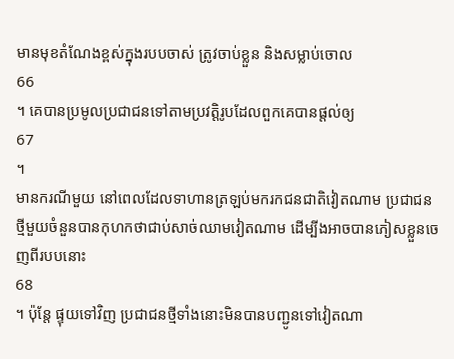មានមុខតំណែងខ្ពស់ក្នុងរបបចាស់ ត្រូវចាប់ខ្លួន និងសម្លាប់ចោល
66
។ គេបានប្រមូលប្រជាជនទៅតាមប្រវត្តិរូបដែលពួកគេបានផ្តល់ឲ្យ
67
។
មានករណីមួយ នៅពេលដែលទាហានត្រឡប់មករកជនជាតិវៀតណាម ប្រជាជនថ្មីមួយចំនួនបានកុហកថាជាប់សាច់ឈាមវៀតណាម ដើម្បីងអាចបានភៀសខ្លួនចេញពីរបបនោះ
68
។ ប៉ុន្តែ ផ្ទុយទៅវិញ ប្រជាជនថ្មីទាំងនោះមិនបានបញ្ជូនទៅវៀតណា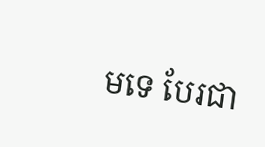មទេ បែរជា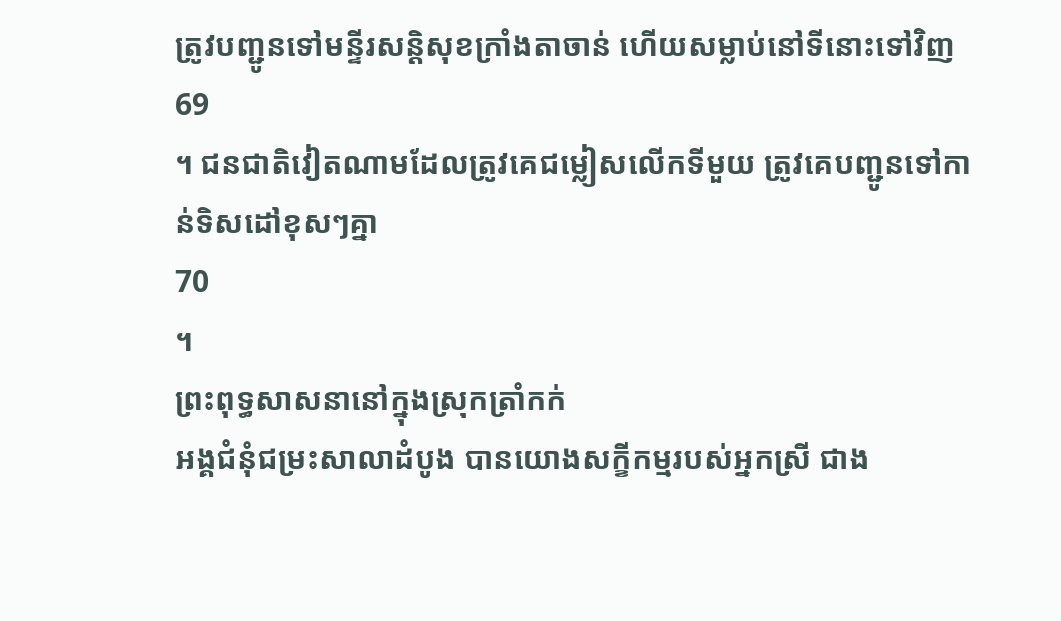ត្រូវបញ្ជូនទៅមន្ទីរសន្តិសុខក្រាំងតាចាន់ ហើយសម្លាប់នៅទីនោះទៅវិញ
69
។ ជនជាតិវៀតណាមដែលត្រូវគេជម្លៀសលើកទីមួយ ត្រូវគេបញ្ជូនទៅកាន់ទិសដៅខុសៗគ្នា
70
។
ព្រះពុទ្ធសាសនានៅក្នុងស្រុកត្រាំកក់
អង្គជំនុំជម្រះសាលាដំបូង បានយោងសក្ខីកម្មរបស់អ្នកស្រី ជាង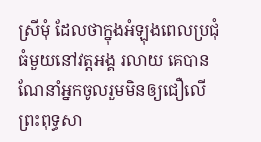ស្រីមុំ ដែលថាក្នុងអំឡុងពេលប្រជុំធំមួយនៅវត្តអង្គ រលាយ គេបានណែនាំអ្នកចូលរួមមិនឲ្យជឿលើព្រះពុទ្ធសា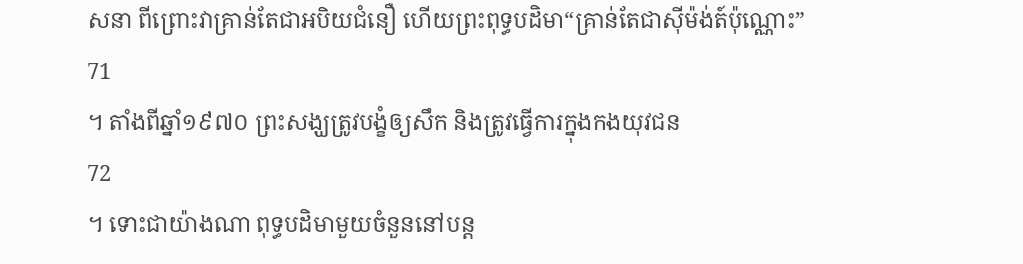សនា ពីព្រោះវាគ្រាន់តែជាអបិយជំនឿ ហើយព្រះពុទ្ធបដិមា“គ្រាន់តែជាស៊ីម៉ង់ត៍ប៉ុណ្ណោះ”
71
។ តាំងពីឆ្នាំ១៩៧០ ព្រះសង្ឃត្រូវបង្ខំឲ្យសឹក និងត្រូវធ្វើការក្នុងកងយុវជន
72
។ ទោះជាយ៉ាងណា ពុទ្ធបដិមាមួយចំនួននៅបន្ត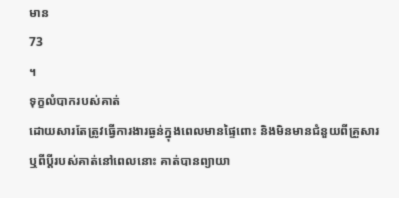មាន
73
។
ទុក្ខលំបាករបស់គាត់
ដោយសារតែត្រូវធ្វើការងារធ្ងន់ក្នុងពេលមានផ្ទៃពោះ និងមិនមានជំនួយពីគ្រួសារ ឬពីប្តីរបស់គាត់នៅពេលនោះ គាត់បានព្យាយា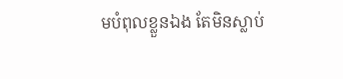មបំពុលខ្លួនឯង តែមិនស្លាប់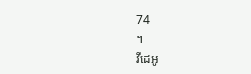74
។
វីដេអូ